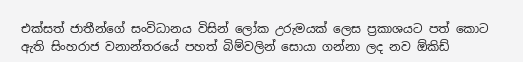එක්සත් ජාතීන්ගේ සංවිධානය විසින් ලෝක උරුමයක් ලෙස ප්‍රකාශයට පත් කොට ඇති සිංහරාජ වනාන්තරයේ පහත් බිම්වලින් සොයා ගන්නා ලද නව ඕකිඩ්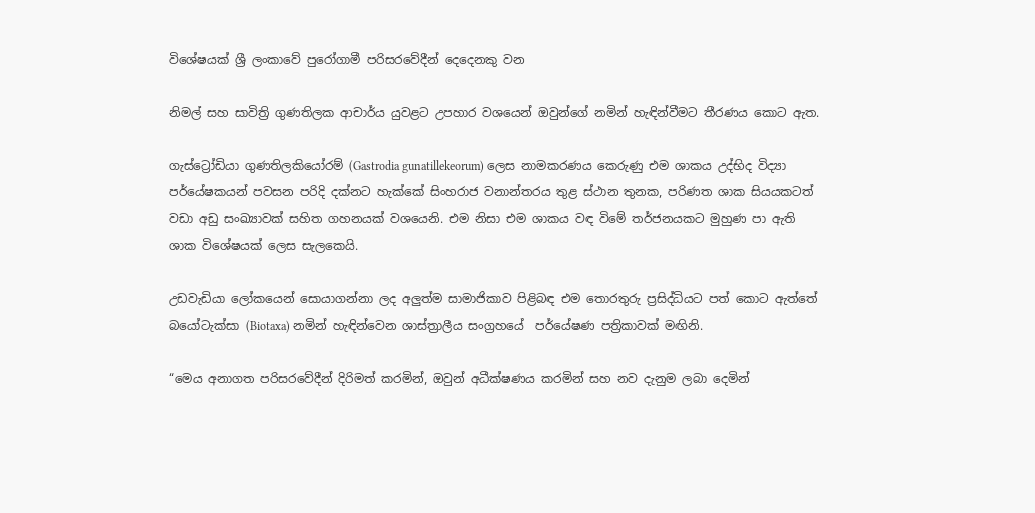විශේෂයක් ශ්‍රී ලංකාවේ පුරෝගාමී පරිසරවේදීන් දෙදෙනකු වන

නිමල් සහ සාවිත්‍රි ගුණතිලක ආචාර්ය යුවළට උපහාර වශයෙන් ඔවුන්ගේ නමින් හැඳින්වීමට තීරණය කොට ඇත.

ගැස්ට්‍රෝඩියා ගුණතිලකියෝරම් (Gastrodia gunatillekeorum) ලෙස නාමකරණය කෙරුණු එම ශාකය උද්භිද විද්‍යා  පර්යේෂකයන් පවසන පරිදි දක්නට හැක්කේ සිංහරාජ වනාන්තරය තුළ ස්ථාන තුනක, පරිණත ශාක සියයකටත් වඩා අඩු සංඛ්‍යාවක් සහිත ගහනයක් වශයෙනි. එම නිසා එම ශාකය වඳ විමේ තර්ජනයකට මුහුණ පා ඇති ශාක විශේෂයක් ලෙස සැලකෙයි.

උඩවැඩියා ලෝකයෙන් සොයාගන්නා ලද අලුත්ම සාමාජිකාව පිළිබඳ එම තොරතුරු ප්‍රසිද්ධියට පත් කොට ඇත්තේ බයෝටැක්සා (Biotaxa) නමින් හැඳින්වෙන ශාස්ත්‍රාලීය සංග්‍රහයේ  පර්යේෂණ පත්‍රිකාවක් මඟිනි.

“මෙය අනාගත පරිසරවේදීන් දිරිමත් කරමින්, ඔවුන් අධීක්ෂණය කරමින් සහ නව දැනුම ලබා දෙමින්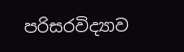පරිසරවිද්‍යාව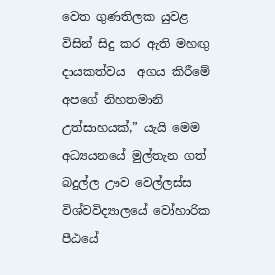වෙත ගුණතිලක යුවළ විසින් සිදු කර ඇති මහඟු දායකත්වය  අගය කිරී‍මේ අපගේ නිහතමානි උත්සාහයක්,” යැයි මෙම අධ්‍යයනයේ මුල්තැන ගත්  බදුල්ල ඌව වෙල්ලස්ස විශ්වවිද්‍යාලයේ වෝහාරික පීඨයේ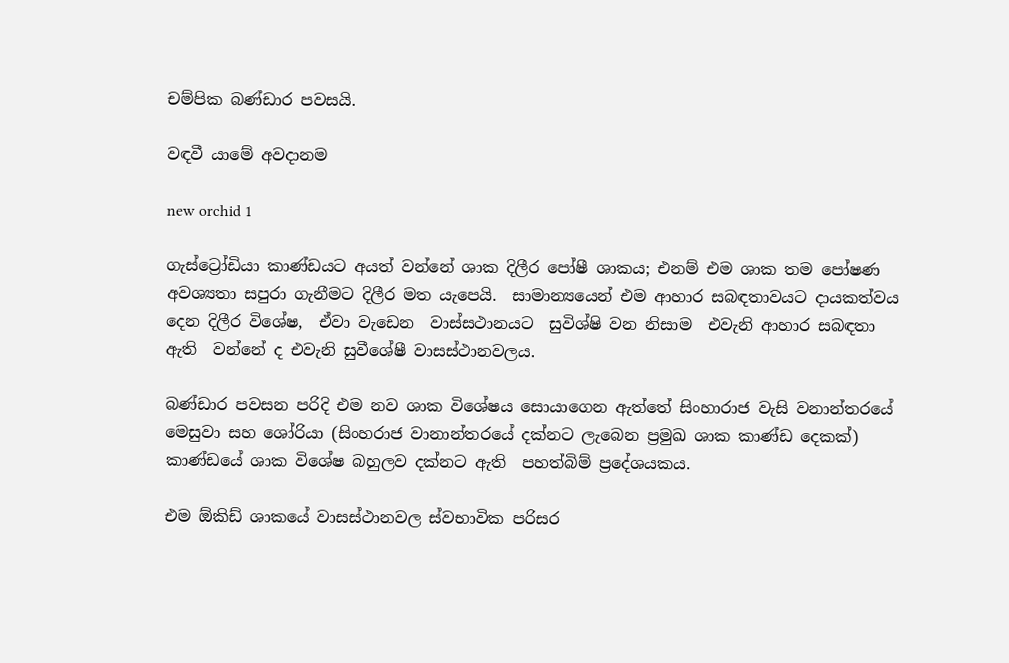චම්පික බණ්ඩාර පවසයි.

වඳවී යාමේ අවදානම

new orchid 1

ගැස්ට්‍රෝඩියා කාණ්ඩයට අයත් වන්නේ ශාක දිලීර පෝෂී ශාකය; එනම් එම ශාක තම පෝෂණ අවශ්‍යතා සපුරා ගැනීමට දිලීර මත යැපෙයි.  සාමාන්‍යයෙන් එම ආහාර සබඳතාවයට දායකත්වය දෙන දිලීර විශේෂ,  ඒවා වැඩෙන  වාස්සථානයට  සුවිශ්ෂි වන නිසාම  එවැනි ආහාර සබඳතා ඇති  වන්නේ ද එවැනි සුවීශේෂී වාසස්ථානවලය.

බණ්ඩාර පවසන පරිදි එම නව ශාක විශේෂය සොයාගෙන ඇත්තේ සිංහාරාජ වැසි වනාන්තරයේ මෙසුවා සහ ශෝරියා (සිංහරාජ වානාන්තරයේ දක්නට ලැබෙන ප්‍රමුඛ ශාක කාණ්ඩ දෙකක්) කාණ්ඩයේ ශාක විශේෂ බහුලව දක්නට ඇති  පහත්බිම් ප්‍රදේශයකය.

එම ඕකිඩ් ශාකයේ වාසස්ථානවල ස්වභාවික පරිසර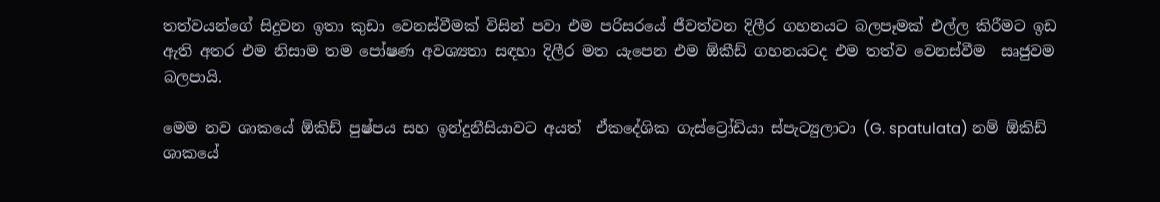තත්වයන්ගේ සිදුවන ඉතා කුඩා වෙනස්වීමක් විසින් පවා එම පරිසරයේ ජීවත්වන දිලීර ගහනයට බලපෑමක් එල්ල කිරීමට ඉඩ ඇති අතර එම නිසාම තම පෝෂණ අවශ්‍යතා සඳහා දිලීර මත යැපෙන එම ඕකීඩ් ගහනයටද එම තත්ව වෙනස්වීම  සෘජුවම බලපායි.

මෙම නව ශාකයේ ඕකිඩ් පුෂ්පය සහ ඉන්දුනීසියාවට අයත්  ඒක‍දේශික ගැස්ට්‍රෝඩියා ස්පැට්‍යුලාටා (G. spatulata) නම් ඕකිඩ් ශාකයේ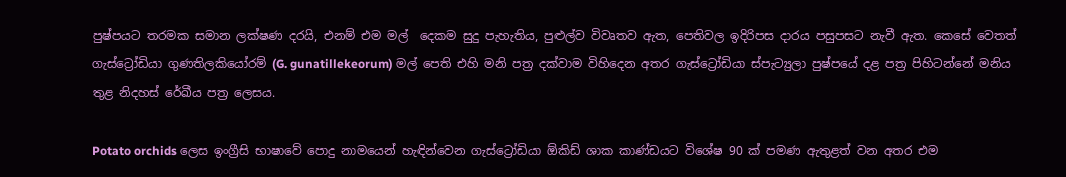පුෂ්පයට තරමක සමාන ලක්ෂණ දරයි, එනම් එම මල්  දෙකම සුදු පැහැතිය, පුළුල්ව විවෘතව ඇත, පෙතිවල ඉදිරිපස දාරය පසුපසට නැවී ඇත. කෙසේ වෙතත් ගැස්ට්‍රෝඩියා ගුණතිලකියෝරම් (G. gunatillekeorum) මල් පෙති එහි මනි පත්‍ර දක්වාම විහිදෙන අතර ගැස්ට්‍රෝඩියා ස්පැට්‍යුලා පුෂ්පයේ දළ පත්‍ර පිහිටන්නේ මනිය තුළ නිදහස් රේඛීය පත්‍ර ලෙසය.

Potato orchids ලෙස ඉංග්‍රීසි භාෂාවේ පොදු නාමයෙන් හැඳින්වෙන ගැස්ට්‍රෝඩියා ඕකිඩ් ශාක කාණ්ඩයට විශේෂ 90 ක් පමණ ඇතුළත් වන අතර එම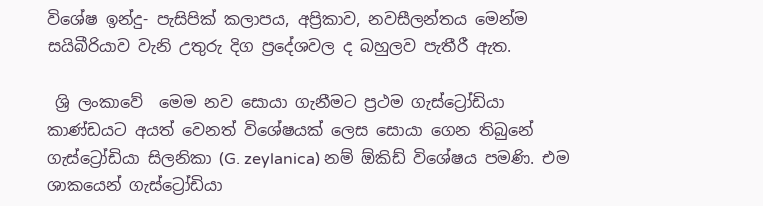විශේෂ ඉන්දු- පැසිපික් කලාපය, අප්‍රිකාව, නවසීලන්තය මෙන්ම සයිබීරියාව වැනි උතුරු දිග ප්‍රදේශවල ද බහුලව පැතීරී ඇත.

 ශ්‍රි ලංකාවේ  මෙම නව සොයා ගැනීමට ප්‍රථම ගැස්ට්‍රෝඩියා කාණ්ඩයට අයත් වෙනත් විශේෂයක් ලෙස සොයා ගෙන තිබුනේ ගැස්‍ට්‍රෝඩියා සිලනිකා (G. zeylanica) නම් ඕකිඩ් විශේෂය පමණි. එම ශාකයෙන් ගැස්ට්‍රෝඩියා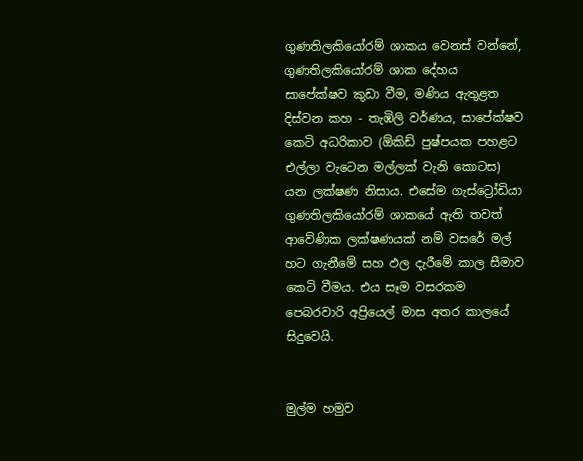ගුණතිලකියෝරම් ශාකය වෙනස් වන්නේ, ගුණතිල‍කියෝරම් ශාක දේහය සාපේක්ෂව කුඩා වීම, මණිය ඇතුළත  දිස්වන කහ - තැඹිලි වර්ණය, සාපේක්ෂව කෙටි අධරිකාව (ඕකිඩ් පුෂ්පයක පහළට එල්ලා වැටෙන මල්ලක් වැනි කොටස) යන ලක්ෂණ නිසාය. එසේම ගැස්‍ට්‍රෝඩියා ගුණතිලකියෝරම් ශාකයේ ඇති තවත් ආවේණික ලක්ෂණයක් නම් වසරේ මල් හට ගැනීමේ සහ ඵල දැරීමේ කාල සීමාව කෙටි වීමය. එය සෑම වසරකම පෙබරවාරි අප්‍රියෙල් මාස අතර කාලයේ සිදුවෙයි.


මුල්ම හමුව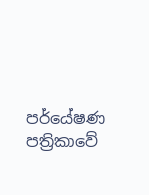පර්යේෂණ පත්‍රිකාවේ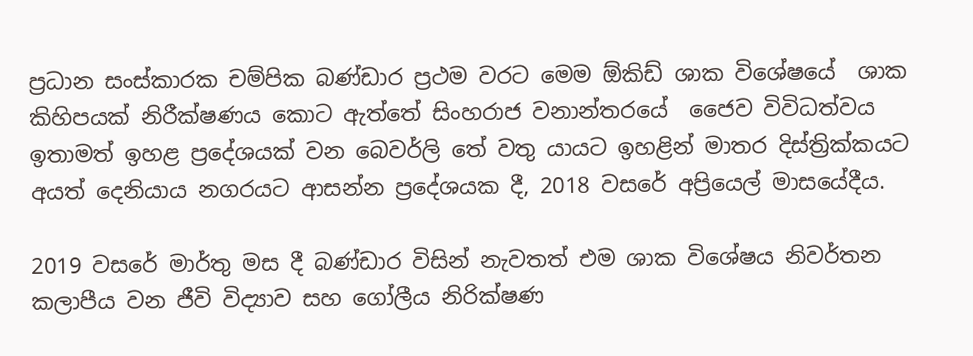ප්‍රධාන සංස්කාරක චම්පික බණ්ඩාර ප්‍රථම වරට මෙම ඕකිඩ් ශාක විශේෂයේ  ශාක කිහිපයක් නිරීක්ෂණය කොට ඇත්තේ සිංහරාජ වනාන්තරයේ  ජෛව විවිධත්වය ඉතාමත් ඉහළ ප්‍රදේශයක් වන බෙවර්ලි තේ වතු යායට ඉහළින් මාතර දිස්ත්‍රික්කයට අයත් දෙනියාය නගරයට ආසන්න ප්‍රදේශයක දී, 2018 වසරේ අප්‍රියෙල් මාසයේදීය.

2019 වසරේ මාර්තු මස දී බණ්ඩාර විසින් නැවතත් එම ශාක විශේෂය නිවර්තන කලාපීය වන ජීවි විද්‍යාව සහ ගෝලීය නිරික්ෂණ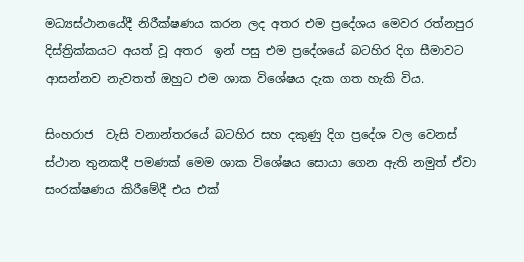මධ්‍යස්ථානයේදී නිරීක්ෂණය කරන ලද අතර එම ප්‍රදේශය මෙවර රත්නපුර දිස්ත්‍රික්කයට අයත් වූ අතර  ඉන් පසු එම ප්‍රදේශයේ බටහිර දිග සීමාවට ආසන්නව නැවතත් ඔහුට එම ශාක විශේෂය දැක ගත හැකි විය.

සිංහරාජ  වැසි වනාන්තරයේ බටහිර සහ දකුණු දිග ප්‍රදේශ වල වෙනස් ස්ථාන තුනකදී පමණක් මෙම ශාක විශේෂය සොයා ගෙන ඇති නමුත් ඒවා සංරක්ෂණය කිරීමේදී එය එක්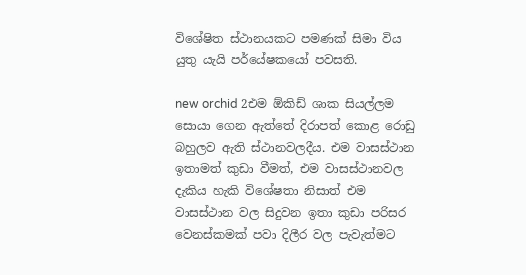විශේෂිත ස්ථානයකට පමණක් සිමා විය යුතු යැයි පර්යේෂකයෝ පවසති.

new orchid 2එම ඕකිඩ් ශාක සියල්ලම සොයා ගෙන ඇත්තේ දිරාපත් කොළ රොඩු  බහුලව ඇති ස්ථානවලදීය. එම වාසස්ථාන ඉතාමත් කුඩා වීමත්, එම වාසස්ථානවල දැකිය හැකි විශේෂතා නිසාත් එම වාසස්ථාන වල සිදුවන ඉතා කුඩා පරිසර වෙනස්කමක් පවා දිලීර වල පැවැත්මට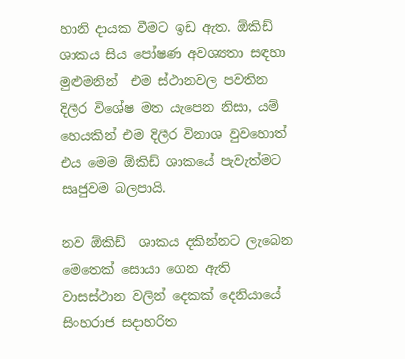හානි දායක වීමට ඉඩ ඇත. ඕකිඩ් ශාකය සිය පෝෂණ අවශ්‍යතා සඳහා මුළුමනින්  එම ස්ථානවල පවතින දිලීර විශේෂ මත යැපෙන නිසා, යම් හෙයකින් එම දිලීර විනාශ වුවහොත් එය මෙම ඕකිඩ් ශාකයේ පැවැත්මට  සෘජුවම බලපායි.

නව ඕකිඩ්  ශාකය දකින්නට ලැබෙන මෙතෙක් සොයා ගෙන ඇති වාසස්ථාන වලින් දෙකක් දෙනියායේ සිංහරාජ සදාහරිත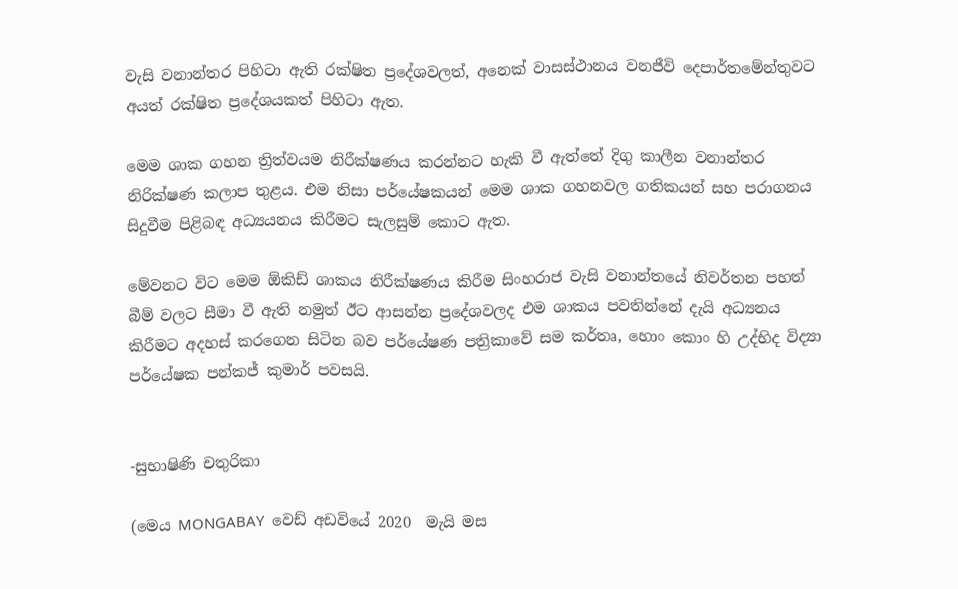වැසි වනාන්තර පිහිටා ඇති රක්ෂිත ප්‍රදේශවලත්, අනෙක් වාසස්ථානය වනජීවි දෙපාර්තමේන්තුවට අයත් රක්ෂිත ප්‍රදේශයකත් පිහිටා ඇත.

මෙම ශාක ගහන ත්‍රිත්වයම නිරීක්ෂණය කරන්නට හැකි වී ඇත්තේ දිගු කාලීන වනාන්තර නිරික්ෂණ කලාප තුළය. එම නිසා පර්යේෂකයන් මෙම ශාක ගහනවල ගතිකයන් සහ පරාගනය සිදුවීම පිළිබඳ අධ්‍යයනය කිරීමට සැලසුම් කොට ඇත.

මේවනට විට මෙම ඕකිඩ් ශාකය නිරීක්ෂණය කිරීම සිංහරාජ වැසි වනාන්තයේ නිවර්තන පහත් බීම් වලට සීමා වී ඇති නමුත් ඊට ආසන්න ප්‍රදේශවලද එම ශාකය පවතින්නේ දැයි අධ්‍යනය කිරීමට අදහස් කරගෙන සිටින බව පර්යේෂණ පත්‍රිකාවේ සම කර්තෘ, හොං කොං හි උද්භිද විද්‍යා පර්යේෂක පන්කජ් කුමාර් පවසයි.


-සුභාෂිණි චතුරිකා

(මෙය MONGABAY  වෙඩ් අඩවියේ 2020  මැයි මස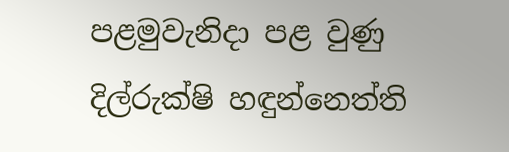පළමුවැනිදා පළ වුණු දිල්රුක්ෂි හඳුන්නෙත්ති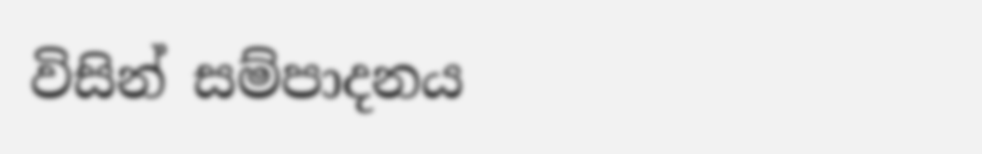විසින් සම්පාදනය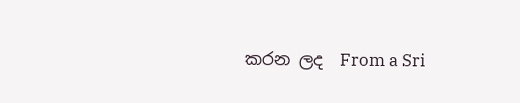කරන ලද  From a Sri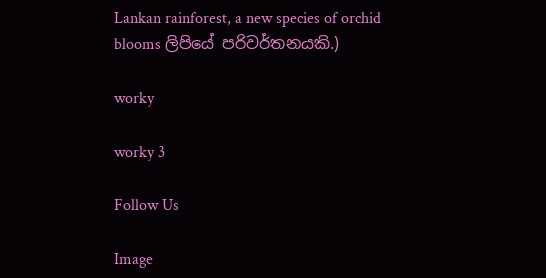Lankan rainforest, a new species of orchid blooms ලිපියේ පරිවර්තනයකි.)

worky

worky 3

Follow Us

Image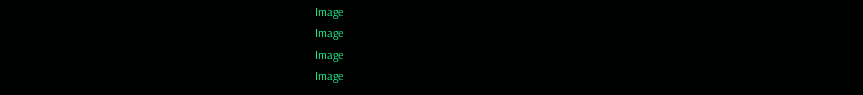Image
Image
Image
Image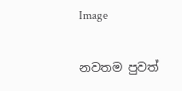Image

නවතම පුවත්